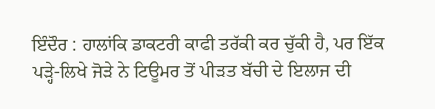ਇੰਦੌਰ : ਹਾਲਾਂਕਿ ਡਾਕਟਰੀ ਕਾਫੀ ਤਰੱਕੀ ਕਰ ਚੁੱਕੀ ਹੈ, ਪਰ ਇੱਕ ਪੜ੍ਹੇ-ਲਿਖੇ ਜੋੜੇ ਨੇ ਟਿਊਮਰ ਤੋਂ ਪੀੜਤ ਬੱਚੀ ਦੇ ਇਲਾਜ ਦੀ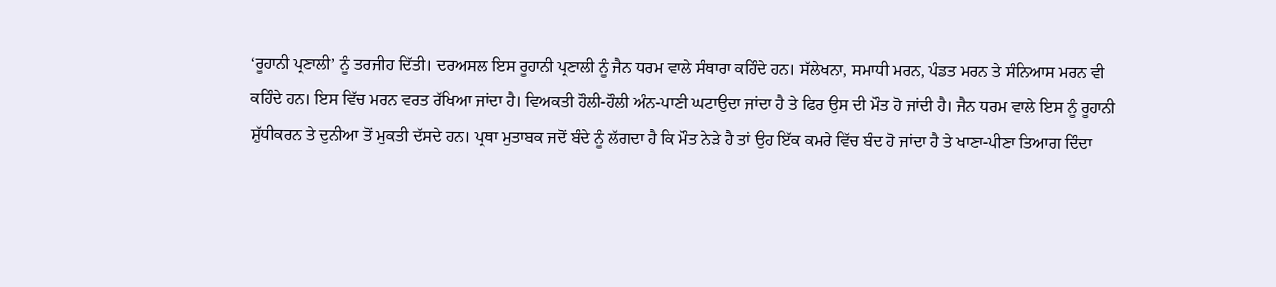‘ਰੂਹਾਨੀ ਪ੍ਰਣਾਲੀ’ ਨੂੰ ਤਰਜੀਹ ਦਿੱਤੀ। ਦਰਅਸਲ ਇਸ ਰੂਹਾਨੀ ਪ੍ਰਣਾਲੀ ਨੂੰ ਜੈਨ ਧਰਮ ਵਾਲੇ ਸੰਥਾਰਾ ਕਹਿੰਦੇ ਹਨ। ਸੱਲੇਖਨਾ, ਸਮਾਧੀ ਮਰਨ, ਪੰਡਤ ਮਰਨ ਤੇ ਸੰਨਿਆਸ ਮਰਨ ਵੀ ਕਹਿੰਦੇ ਹਨ। ਇਸ ਵਿੱਚ ਮਰਨ ਵਰਤ ਰੱਖਿਆ ਜਾਂਦਾ ਹੈ। ਵਿਅਕਤੀ ਹੌਲੀ-ਹੌਲੀ ਅੰਨ-ਪਾਣੀ ਘਟਾਉਦਾ ਜਾਂਦਾ ਹੈ ਤੇ ਫਿਰ ਉਸ ਦੀ ਮੌਤ ਹੋ ਜਾਂਦੀ ਹੈ। ਜੈਨ ਧਰਮ ਵਾਲੇ ਇਸ ਨੂੰ ਰੂਹਾਨੀ ਸ਼ੁੱਧੀਕਰਨ ਤੇ ਦੁਨੀਆ ਤੋਂ ਮੁਕਤੀ ਦੱਸਦੇ ਹਨ। ਪ੍ਰਥਾ ਮੁਤਾਬਕ ਜਦੋਂ ਬੰਦੇ ਨੂੰ ਲੱਗਦਾ ਹੈ ਕਿ ਮੌਤ ਨੇੜੇ ਹੈ ਤਾਂ ਉਹ ਇੱਕ ਕਮਰੇ ਵਿੱਚ ਬੰਦ ਹੋ ਜਾਂਦਾ ਹੈ ਤੇ ਖਾਣਾ-ਪੀਣਾ ਤਿਆਗ ਦਿੰਦਾ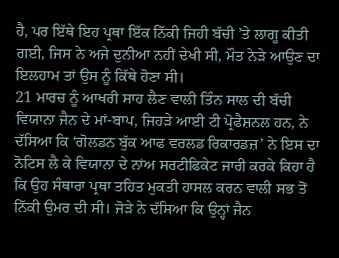ਹੈ, ਪਰ ਇੱਥੇ ਇਹ ਪ੍ਰਥਾ ਇੱਕ ਨਿੱਕੀ ਜਿਹੀ ਬੱਚੀ ’ਤੇ ਲਾਗੂ ਕੀਤੀ ਗਈ, ਜਿਸ ਨੇ ਅਜੇ ਦੁਨੀਆ ਨਹੀਂ ਦੇਖੀ ਸੀ, ਮੌਤ ਨੇੜੇ ਆਉਣ ਦਾ ਇਲਹਾਮ ਤਾਂ ਉਸ ਨੂੰ ਕਿੱਥੇ ਹੋਣਾ ਸੀ।
21 ਮਾਰਚ ਨੂੰ ਆਖਰੀ ਸਾਹ ਲੈਣ ਵਾਲੀ ਤਿੰਨ ਸਾਲ ਦੀ ਬੱਚੀ ਵਿਯਾਨਾ ਜੈਨ ਦੇ ਮਾਂ-ਬਾਪ, ਜਿਹੜੇ ਆਈ ਟੀ ਪ੍ਰੋਫੈਸ਼ਨਲ ਹਨ, ਨੇ ਦੱਸਿਆ ਕਿ ‘ਗੋਲਡਨ ਬੁੱਕ ਆਫ ਵਰਲਡ ਰਿਕਾਰਡਜ਼’ ਨੇ ਇਸ ਦਾ ਨੋਟਿਸ ਲੈ ਕੇ ਵਿਯਾਨਾ ਦੇ ਨਾਂਅ ਸਰਟੀਫਿਕੇਟ ਜਾਰੀ ਕਰਕੇ ਕਿਹਾ ਹੈ ਕਿ ਉਹ ਸੰਥਾਰਾ ਪ੍ਰਥਾ ਤਹਿਤ ਮੁਕਤੀ ਹਾਸਲ ਕਰਨ ਵਾਲੀ ਸਭ ਤੋਂ ਨਿੱਕੀ ਉਮਰ ਦੀ ਸੀ। ਜੋੜੇ ਨੇ ਦੱਸਿਆ ਕਿ ਉਨ੍ਹਾਂ ਜੈਨ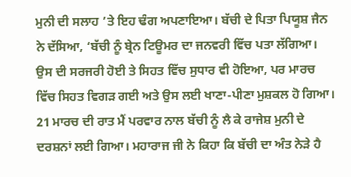ਮੁਨੀ ਦੀ ਸਲਾਹ ’ਤੇ ਇਹ ਢੰਗ ਅਪਣਾਇਆ। ਬੱਚੀ ਦੇ ਪਿਤਾ ਪਿਯੂਸ਼ ਜੈਨ ਨੇ ਦੱਸਿਆ, ‘ਬੱਚੀ ਨੂੰ ਬ੍ਰੇਨ ਟਿਊਮਰ ਦਾ ਜਨਵਰੀ ਵਿੱਚ ਪਤਾ ਲੱਗਿਆ। ਉਸ ਦੀ ਸਰਜਰੀ ਹੋਈ ਤੇ ਸਿਹਤ ਵਿੱਚ ਸੁਧਾਰ ਵੀ ਹੋਇਆ, ਪਰ ਮਾਰਚ ਵਿੱਚ ਸਿਹਤ ਵਿਗੜ ਗਈ ਅਤੇ ਉਸ ਲਈ ਖਾਣਾ-ਪੀਣਾ ਮੁਸ਼ਕਲ ਹੋ ਗਿਆ। 21 ਮਾਰਚ ਦੀ ਰਾਤ ਮੈਂ ਪਰਵਾਰ ਨਾਲ ਬੱਚੀ ਨੂੰ ਲੈ ਕੇ ਰਾਜੇਸ਼ ਮੁਨੀ ਦੇ ਦਰਸ਼ਨਾਂ ਲਈ ਗਿਆ। ਮਹਾਰਾਜ ਜੀ ਨੇ ਕਿਹਾ ਕਿ ਬੱਚੀ ਦਾ ਅੰਤ ਨੇੜੇ ਹੈ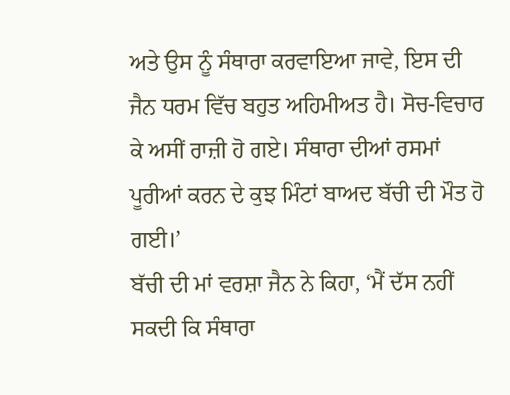ਅਤੇ ਉਸ ਨੂੰ ਸੰਥਾਰਾ ਕਰਵਾਇਆ ਜਾਵੇ, ਇਸ ਦੀ ਜੈਨ ਧਰਮ ਵਿੱਚ ਬਹੁਤ ਅਹਿਮੀਅਤ ਹੈ। ਸੋਚ-ਵਿਚਾਰ ਕੇ ਅਸੀਂ ਰਾਜ਼ੀ ਹੋ ਗਏ। ਸੰਥਾਰਾ ਦੀਆਂ ਰਸਮਾਂ ਪੂਰੀਆਂ ਕਰਨ ਦੇ ਕੁਝ ਮਿੰਟਾਂ ਬਾਅਦ ਬੱਚੀ ਦੀ ਮੌਤ ਹੋ ਗਈ।’
ਬੱਚੀ ਦੀ ਮਾਂ ਵਰਸ਼ਾ ਜੈਨ ਨੇ ਕਿਹਾ, ‘ਮੈਂ ਦੱਸ ਨਹੀਂ ਸਕਦੀ ਕਿ ਸੰਥਾਰਾ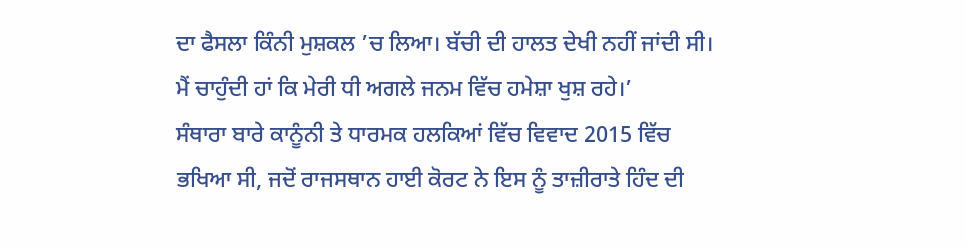ਦਾ ਫੈਸਲਾ ਕਿੰਨੀ ਮੁਸ਼ਕਲ ’ਚ ਲਿਆ। ਬੱਚੀ ਦੀ ਹਾਲਤ ਦੇਖੀ ਨਹੀਂ ਜਾਂਦੀ ਸੀ। ਮੈਂ ਚਾਹੁੰਦੀ ਹਾਂ ਕਿ ਮੇਰੀ ਧੀ ਅਗਲੇ ਜਨਮ ਵਿੱਚ ਹਮੇਸ਼ਾ ਖੁਸ਼ ਰਹੇ।’
ਸੰਥਾਰਾ ਬਾਰੇ ਕਾਨੂੰਨੀ ਤੇ ਧਾਰਮਕ ਹਲਕਿਆਂ ਵਿੱਚ ਵਿਵਾਦ 2015 ਵਿੱਚ ਭਖਿਆ ਸੀ, ਜਦੋਂ ਰਾਜਸਥਾਨ ਹਾਈ ਕੋਰਟ ਨੇ ਇਸ ਨੂੰ ਤਾਜ਼ੀਰਾਤੇ ਹਿੰਦ ਦੀ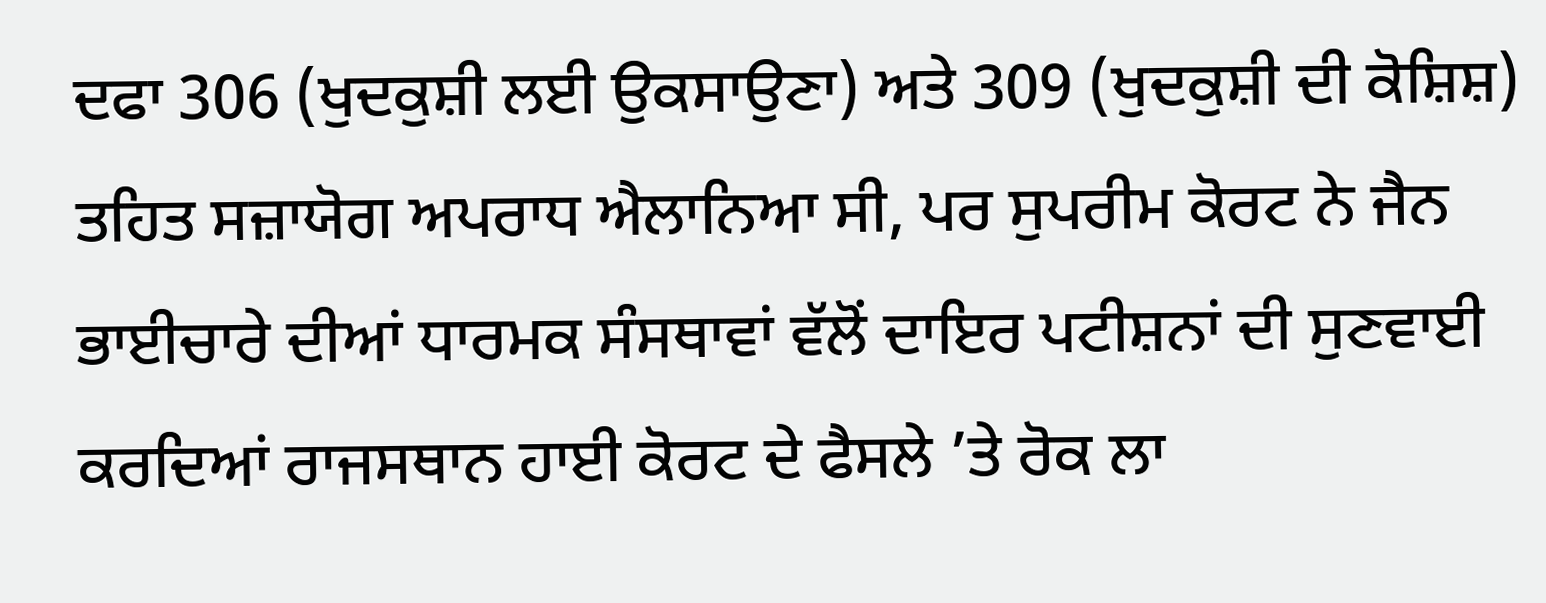ਦਫਾ 306 (ਖੁਦਕੁਸ਼ੀ ਲਈ ਉਕਸਾਉਣਾ) ਅਤੇ 309 (ਖੁਦਕੁਸ਼ੀ ਦੀ ਕੋਸ਼ਿਸ਼) ਤਹਿਤ ਸਜ਼ਾਯੋਗ ਅਪਰਾਧ ਐਲਾਨਿਆ ਸੀ, ਪਰ ਸੁਪਰੀਮ ਕੋਰਟ ਨੇ ਜੈਨ ਭਾਈਚਾਰੇ ਦੀਆਂ ਧਾਰਮਕ ਸੰਸਥਾਵਾਂ ਵੱਲੋਂ ਦਾਇਰ ਪਟੀਸ਼ਨਾਂ ਦੀ ਸੁਣਵਾਈ ਕਰਦਿਆਂ ਰਾਜਸਥਾਨ ਹਾਈ ਕੋਰਟ ਦੇ ਫੈਸਲੇ ’ਤੇ ਰੋਕ ਲਾ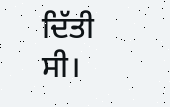ਦਿੱਤੀ ਸੀ।